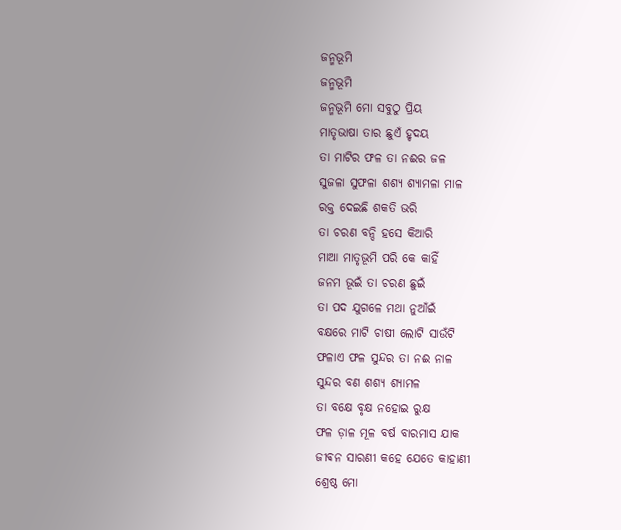ଜନ୍ମଭୂମି
ଜନ୍ମଭୂମି
ଜନ୍ମଭୂମି ମୋ ସବୁଠୁ ପ୍ରିୟ
ମାତୃଭାଷା ତାର ଛୁଏଁ ହୃଦୟ
ତା ମାଟିର ଫଳ ତା ନଈର ଜଳ
ସୁଜଳା ସୁଫଳା ଶଶ୍ୟ ଶ୍ୟାମଳା ମାଳ
ରକ୍ତ ଦେଇଛି ଶକତି ଭରି
ତା ଚରଣ ବନ୍ଦି ହସେ କିଆରି
ମାଆ ମାତୃଭୂମି ପରି କେ କାହିଁ
ଜନମ ଭୂଇଁ ତା ଚରଣ ଛୁଇଁ
ତା ପଦ ଯୁଗଳେ ମଥା ନୁଆଁଇଁ
ବକ୍ଷରେ ମାଟି ଚାଷୀ ଲୋଟି ସାଉଁଟି
ଫଳାଏ ଫଳ ସୁନ୍ଦର ତା ନଈ ନାଳ
ସୁନ୍ଦର ବଣ ଶଶ୍ୟ ଶ୍ୟାମଳ
ତା ବକ୍ଷେ ବୃକ୍ଷ ନହୋଇ ରୁକ୍ଷ
ଫଳ ଡ଼ାଳ ମୂଳ ବର୍ଷ ବାରମାସ ଯାକ
ଜୀଵନ ସାରଣୀ କହେ ଯେତେ କାହାଣୀ
ଶ୍ରେଷ୍ଠ ମୋ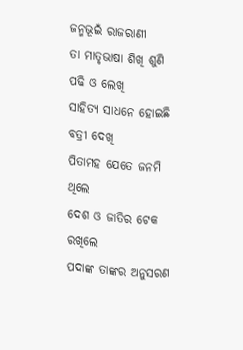ଜନ୍ମଭୂଇଁ ରାଜରାଣୀ
ତା ମାତୃଭାଷା ଶିଖି ଶୁଣି ପଢି ଓ ଲେଖି
ସାହିତ୍ୟ ସାଧନେ ହୋଇଛି ବତ୍ରୀ ଦେଖି
ପିତାମହ ଯେତେ ଜନମି ଥିଲେ
ଦେଶ ଓ ଜାତିର ଟେକ ରଖିଲେ
ପଦାଙ୍କ ତାଙ୍କର ଅନୁସରଣ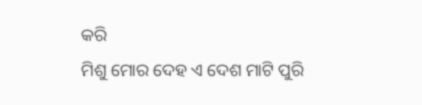କରି
ମିଶୁ ମୋର ଦେହ ଏ ଦେଶ ମାଟି ପୁରି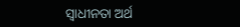ସ୍ବାଧୀନତା ଅର୍ଥ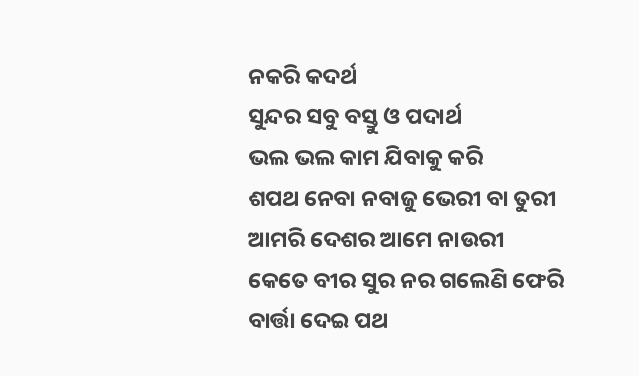ନକରି କଦର୍ଥ
ସୁନ୍ଦର ସବୁ ବସ୍ତୁ ଓ ପଦାର୍ଥ
ଭଲ ଭଲ କାମ ଯିବାକୁ କରି
ଶପଥ ନେବା ନବାଜୁ ଭେରୀ ବା ତୁରୀ
ଆମରି ଦେଶର ଆମେ ନାଉରୀ
କେତେ ବୀର ସୁର ନର ଗଲେଣି ଫେରି
ବାର୍ତ୍ତା ଦେଇ ପଥ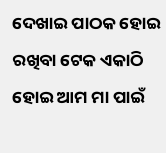ଦେଖାଇ ପାଠକ ହୋଇ
ରଖିବା ଟେକ ଏକାଠି ହୋଇ ଆମ ମା ପାଇଁ